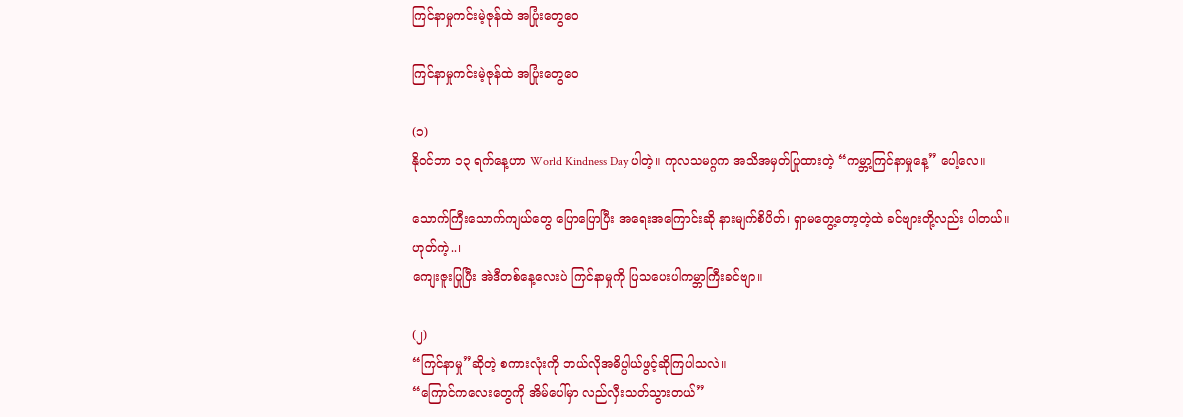ကြင်နာမှုကင်းမဲ့ဇုန်ထဲ အပြုံးတွေဝေ

ကြင်နာမှုကင်းမဲ့ဇုန်ထဲ အပြုံးတွေဝေ

(၁)
နိုဝင်ဘာ ၁၃ ရက်နေ့ဟာ World Kindness Day ပါတဲ့။ ကုလသမဂ္ဂက အသိအမှတ်ပြုထားတဲ့ “ကမ္ဘာ့ကြင်နာမှုနေ့” ပေါ့လေ။

သောက်ကြီးသောက်ကျယ်တွေ ပြောပြောပြီး အရေးအကြောင်းဆို နားမျက်စိပိတ်၊ ရှာမတွေ့တော့တဲ့ထဲ ခင်ဗျားတို့လည်း ပါတယ်။
ဟုတ်ကဲ့..၊
ကျေးဇူးပြုပြီး အဲဒီတစ်နေ့လေးပဲ ကြင်နာမှုကို ပြသပေးပါကမ္ဘာကြီးခင်ဗျာ။

(၂)
“ကြင်နာမှု”ဆိုတဲ့ စကားလုံးကို ဘယ်လိုအဓိပ္ပါယ်ဖွင့်ဆိုကြပါသလဲ။
“ကြောင်ကလေးတွေကို အိမ်ပေါ်မှာ လည်လှီးသတ်သွားတယ်”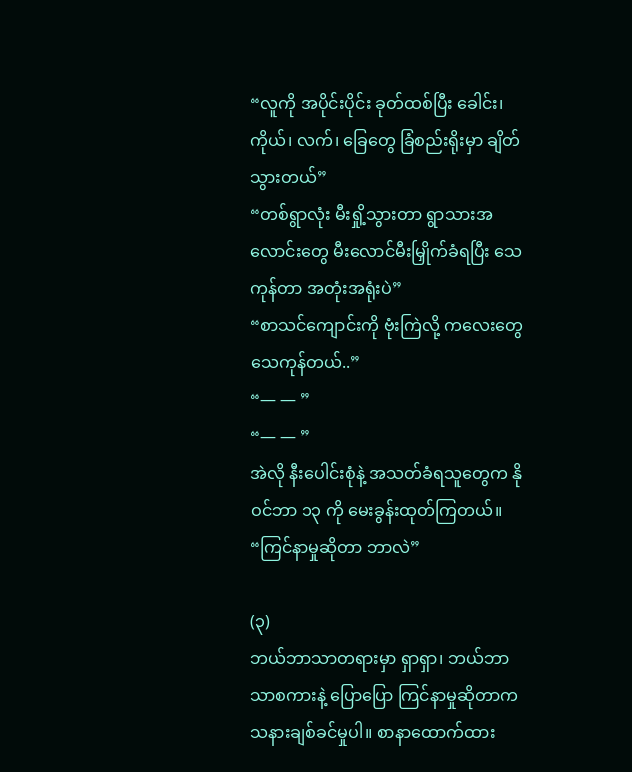“လူကို အပိုင်းပိုင်း ခုတ်ထစ်ပြီး ခေါင်း၊ ကိုယ်၊ လက်၊ ခြေတွေ ခြံစည်းရိုးမှာ ချိတ်သွားတယ်”
“တစ်ရွာလုံး မီးရှို့သွားတာ ရွာသားအလောင်းတွေ မီးလောင်မီးမြှိုက်ခံရပြီး သေကုန်တာ အတုံးအရုံးပဲ”
“စာသင်ကျောင်းကို ဗုံးကြဲလို့ ကလေးတွေ သေကုန်တယ်..”
“— — ”
“— — ”
အဲလို နီးပေါင်းစုံနဲ့ အသတ်ခံရသူတွေက နိုဝင်ဘာ ၁၃ ကို မေးခွန်းထုတ်ကြတယ်။
“ကြင်နာမှုဆိုတာ ဘာလဲ”

(၃)
ဘယ်ဘာသာတရားမှာ ရှာရှာ၊ ဘယ်ဘာသာစကားနဲ့ ပြောပြော ကြင်နာမှုဆိုတာက သနားချစ်ခင်မှုပါ။ စာနာထောက်ထား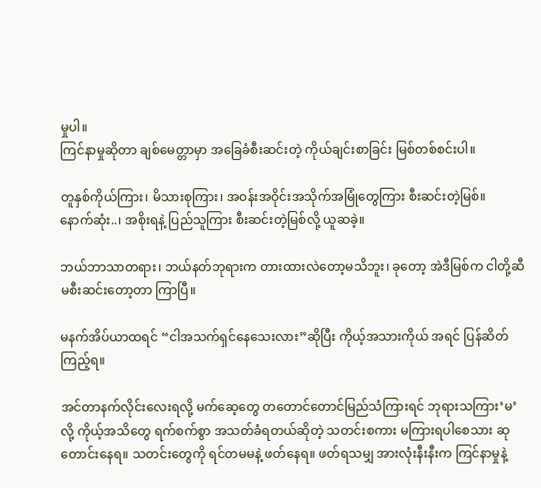မှုပါ။
ကြင်နာမှုဆိုတာ ချစ်မေတ္တာမှာ အခြေခံစီးဆင်းတဲ့ ကိုယ်ချင်းစာခြင်း မြစ်တစ်စင်းပါ။

တူနှစ်ကိုယ်ကြား၊ မိသားစုကြား၊ အဝန်းအဝိုင်းအသိုက်အမြုံတွေကြား စီးဆင်းတဲ့မြစ်။
နောက်ဆုံး..၊ အစိုးရနဲ့ ပြည်သူကြား စီးဆင်းတဲ့မြစ်လို့ ယူဆခဲ့။

ဘယ်ဘာသာတရား၊ ဘယ်နတ်ဘုရားက တားထားလဲတော့မသိဘူး၊ ခုတော့ အဲဒီမြစ်က ငါတို့ဆီ မစီးဆင်းတော့တာ ကြာပြီ။

မနက်အိပ်ယာထရင် “ငါအသက်ရှင်နေသေးလား”ဆိုပြီး ကိုယ့်အသားကိုယ် အရင် ပြန်ဆိတ်ကြည့်ရ။

အင်တာနက်လိုင်းလေးရလို့ မက်ဆေ့တွေ တတောင်တောင်မြည်သံကြားရင် ဘုရားသကြား‘မ’လို့ ကိုယ့်အသိတွေ ရက်စက်စွာ အသတ်ခံရတယ်ဆိုတဲ့ သတင်းစကား မကြားရပါစေသား ဆုတောင်းနေရ။ သတင်းတွေကို ရင်တမမနဲ့ ဖတ်နေရ။ ဖတ်ရသမျှ အားလုံးနီးနီးက ကြင်နာမှုနဲ့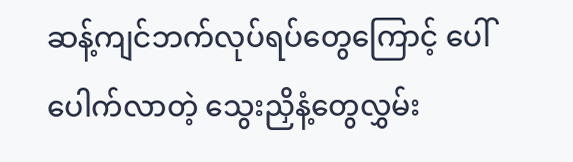ဆန့်ကျင်ဘက်လုပ်ရပ်တွေကြောင့် ပေါ်ပေါက်လာတဲ့ သွေးညှိနံ့တွေလွှမ်း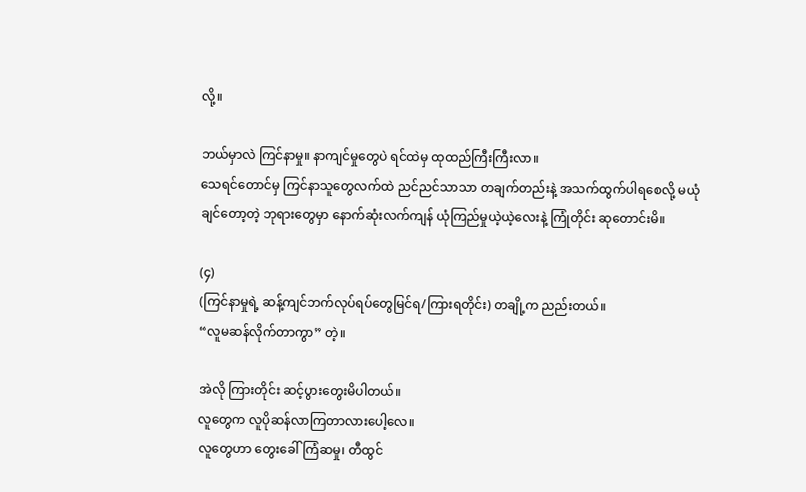လို့။

ဘယ်မှာလဲ ကြင်နာမှု။ နာကျင်မှုတွေပဲ ရင်ထဲမှ ထုထည်ကြီးကြီးလာ။
သေရင်တောင်မှ ကြင်နာသူတွေလက်ထဲ ညင်ညင်သာသာ တချက်တည်းနဲ့ အသက်ထွက်ပါရစေလို့ မယုံချင်တော့တဲ့ ဘုရားတွေမှာ နောက်ဆုံးလက်ကျန် ယုံကြည်မှုယဲ့ယဲ့လေးနဲ့ ကြုံတိုင်း ဆုတောင်းမိ။

(၄)
(ကြင်နာမှုရဲ့ ဆန့်ကျင်ဘက်လုပ်ရပ်တွေမြင်ရ/ကြားရတိုင်း) တချို့က ညည်းတယ်။
“လူမဆန်လိုက်တာကွာ” တဲ့။

အဲလို ကြားတိုင်း ဆင့်ပွားတွေးမိပါတယ်။
လူတွေက လူပိုဆန်လာကြတာလားပေါ့လေ။
လူတွေဟာ တွေးခေါ်ကြံဆမှု၊ တီထွင်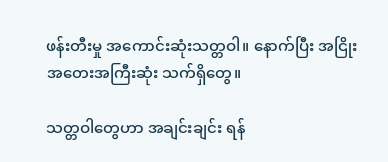ဖန်းတီးမှု အကောင်းဆုံးသတ္တဝါ။ နောက်ပြီး အငြိုးအတေးအကြီးဆုံး သက်ရှိတွေ။

သတ္တဝါတွေဟာ အချင်းချင်း ရန်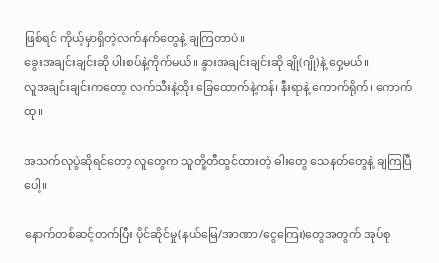ဖြစ်ရင် ကိုယ့်မှာရှိတဲ့လက်နက်တွေနဲ့ ချကြတာပဲ။
ခွေးအချင်းချင်းဆို ပါးစပ်နဲ့ကိုက်မယ်။ နွားအချင်းချင်းဆို ချို(ဂျို)နဲ့ ဝှေ့မယ်။
လူအချင်းချင်းကတော့ လက်သီးနဲ့ထိုး ခြေထောက်နဲ့ကန်၊ နီးရာနဲ့ ကောက်ရိုက်၊ ကောက်ထု။

အသက်လုပွဲဆိုရင်တော့ လူတွေက သူတို့တီထွင်ထားတဲ့ ဓါးတွေ သေနတ်တွေနဲ့ ချကြပြီပေါ့။

နောက်တစ်ဆင့်တက်ပြီး ပိုင်ဆိုင်မှု(နယ်မြေ/အာဏာ/ငွေကြေး)တွေအတွက် အုပ်စု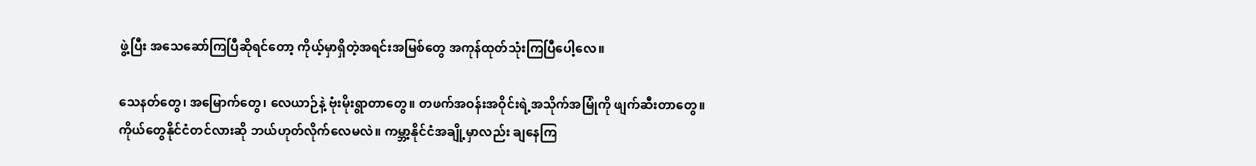ဖွဲ့ပြီး အသေဆော်ကြပြီဆိုရင်တော့ ကိုယ့်မှာရှိတဲ့အရင်းအမြစ်တွေ အကုန်ထုတ်သုံးကြပြီပေါ့လေ။

သေနတ်တွေ၊ အမြောက်တွေ၊ လေယာဉ်နဲ့ ဗုံးမိုးရွာတာတွေ။ တဖက်အဝန်းအဝိုင်းရဲ့အသိုက်အမြုံကို ဖျက်ဆီးတာတွေ။
ကိုယ်တွေနိုင်ငံတင်လားဆို ဘယ်ဟုတ်လိုက်လေမလဲ။ ကမ္ဘာ့နိုင်ငံအချို့မှာလည်း ချနေကြ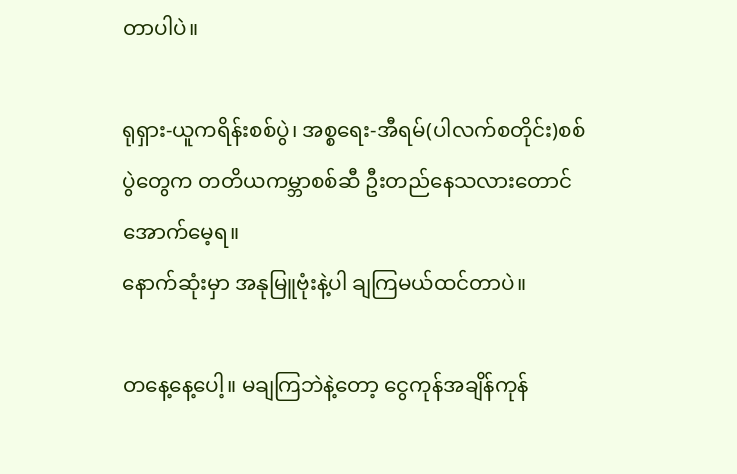တာပါပဲ။

ရုရှား-ယူကရိန်းစစ်ပွဲ၊ အစ္စရေး-အီရမ်(ပါလက်စတိုင်း)စစ်ပွဲတွေက တတိယကမ္ဘာစစ်ဆီ ဦးတည်နေသလားတောင် အောက်မေ့ရ။
နောက်ဆုံးမှာ အနုမြူဗုံးနဲ့ပါ ချကြမယ်ထင်တာပဲ။

တနေ့နေ့ပေါ့။ မချကြဘဲနဲ့တော့ ငွေကုန်အချိန်ကုန်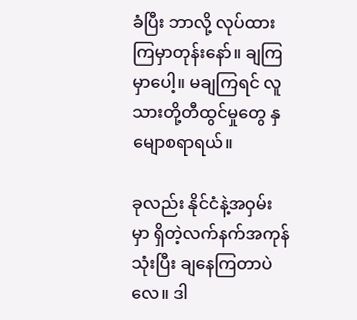ခံပြီး ဘာလို့ လုပ်ထားကြမှာတုန်းနော်။ ချကြမှာပေါ့။ မချကြရင် လူသားတို့တီထွင်မှုတွေ နှမျောစရာရယ်။

ခုလည်း နိုင်ငံနဲ့အဝှမ်းမှာ ရှိတဲ့လက်နက်အကုန်သုံးပြီး ချနေကြတာပဲလေ။ ဒါ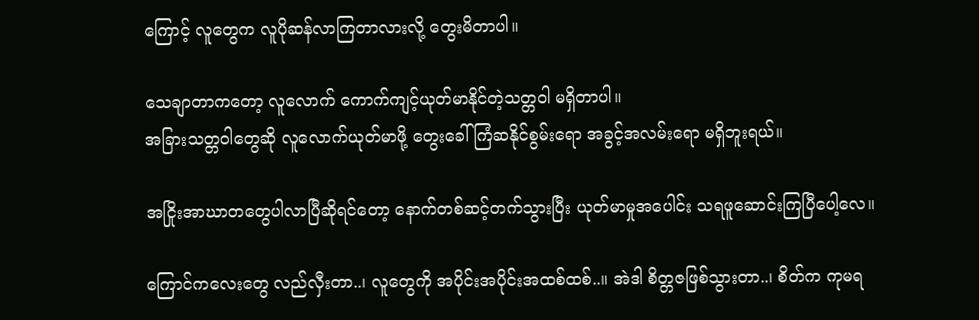ကြောင့် လူတွေက လူပိုဆန်လာကြတာလားလို့ တွေးမိတာပါ။

သေချာတာကတော့ လူလောက် ကောက်ကျင့်ယုတ်မာနိုင်တဲ့သတ္တဝါ မရှိတာပါ။
အခြားသတ္တဝါတွေဆို လူလောက်ယုတ်မာဖို့ တွေးခေါ်ကြံဆနိုင်စွမ်းရော အခွင့်အလမ်းရော မရှိဘူးရယ်။

အငြိုးအာဃာတတွေပါလာပြီဆိုရင်တော့ နောက်တစ်ဆင့်တက်သွားပြီး ယုတ်မာမှုအပေါင်း သရဖူဆောင်းကြပြီပေါ့လေ။

ကြောင်ကလေးတွေ လည်လှီးတာ..၊ လူတွေကို အပိုင်းအပိုင်းအထစ်ထစ်..။ အဲဒါ စိတ္တဇဖြစ်သွားတာ..၊ စိတ်က ကုမရ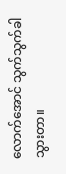လောက်အောင် သွက်သွက်ခါသွားတာ။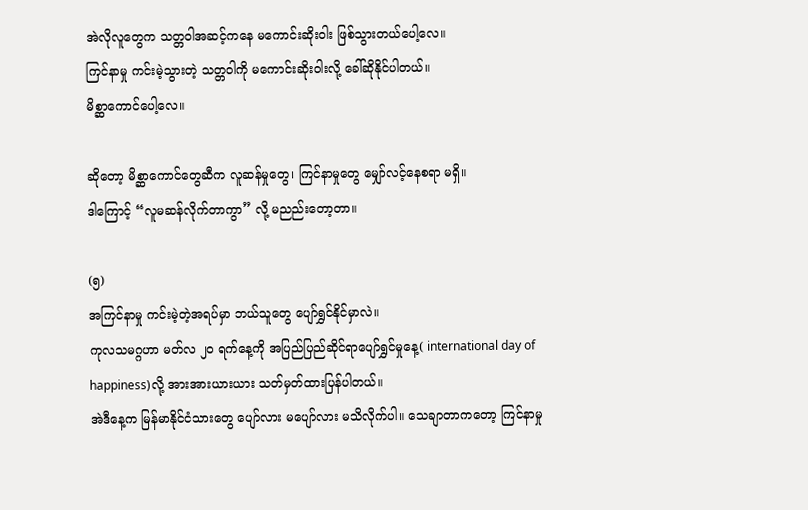အဲလိုလူတွေက သတ္တဝါအဆင့်ကနေ မကောင်းဆိုးဝါး ဖြစ်သွားတယ်ပေါ့လေ။
ကြင်နာမှု ကင်းမဲ့သွားတဲ့ သတ္တဝါကို မကောင်းဆိုးဝါးလို့ ခေါ်ဆိုနိုင်ပါတယ်။
မိစ္ဆာကောင်ပေါ့လေ။

ဆိုတော့ မိစ္ဆာကောင်တွေဆီက လူဆန်မှုတွေ၊ ကြင်နာမှုတွေ မျှော်လင့်နေစရာ မရှိ။
ဒါကြောင့် “လူမဆန်လိုက်တာကွာ” လို့ မညည်းတော့တာ။

(၅)
အကြင်နာမှု ကင်းမဲ့တဲ့အရပ်မှာ ဘယ်သူတွေ ပျော်ရွှင်နိုင်မှာလဲ။
ကုလသမဂ္ဂဟာ မတ်လ ၂၀ ရက်နေ့ကို အပြည်ပြည်ဆိုင်ရာပျော်ရွှင်မှုနေ့( international day of happiness)လို့ အားအားယားယား သတ်မှတ်ထားပြန်ပါတယ်။
အဲဒီနေ့က မြန်မာနိုင်ငံသားတွေ ပျော်လား မပျော်လား မသိလိုက်ပါ။ သေချာတာကတော့ ကြင်နာမှု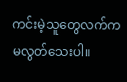ကင်းမဲ့သူတွေလက်က မလွတ်သေးပါ။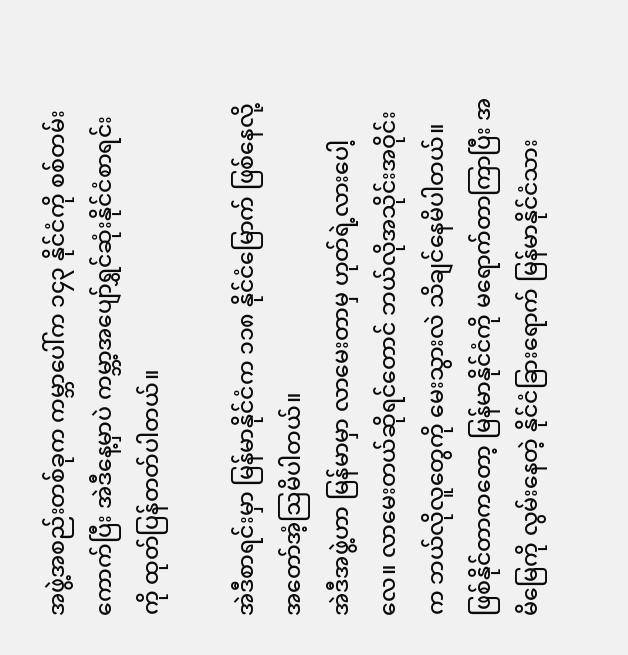အဖွဲ့အစည်းတစ်ခုက ကမ္ဘာပေါ်က ၁၄၃ နိုင်ငံကို စစ်တမ်းကောက်ပြီး အဲဒီနေ့မှာပဲ ကမ္ဘာ့အပျော်ရွှင်ဆုံးနိုင်ငံစာရင်းကို ထုတ်ပြန်တတ်ပါတယ်။

အဲဒီစာရင်းမှာ မြန်မာနိုင်ငံက ၁၁၈ နိုင်ငံမြောက် ဖြစ်နေလို့ အတော်အံ့ဩမိပါတယ်။
အဲဒီအဖွဲ့ဟာ မြန်မာမှာ လာမေးတာမှ ဟုတ်ရဲ့လားပေါ့လေ။ လာမေးတယ်ဆိုရင်တောင် ဘယ်လိုအသိုင်းအဝိုင်းက ဘယ်လိုလူတွေကို မေးသွားလဲ သိချင်နေမိပါတယ်။
ဖြစ်နိုင်တာကတော့ မြန်မာနိုင်ငံကို မရောက်တာကြာပြီး အမိမြေကို လွမ်းနေတဲ့ နိုင်ငံခြားရောက် မြန်မာနိုင်ငံသား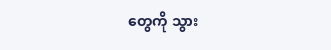တွေကို သွား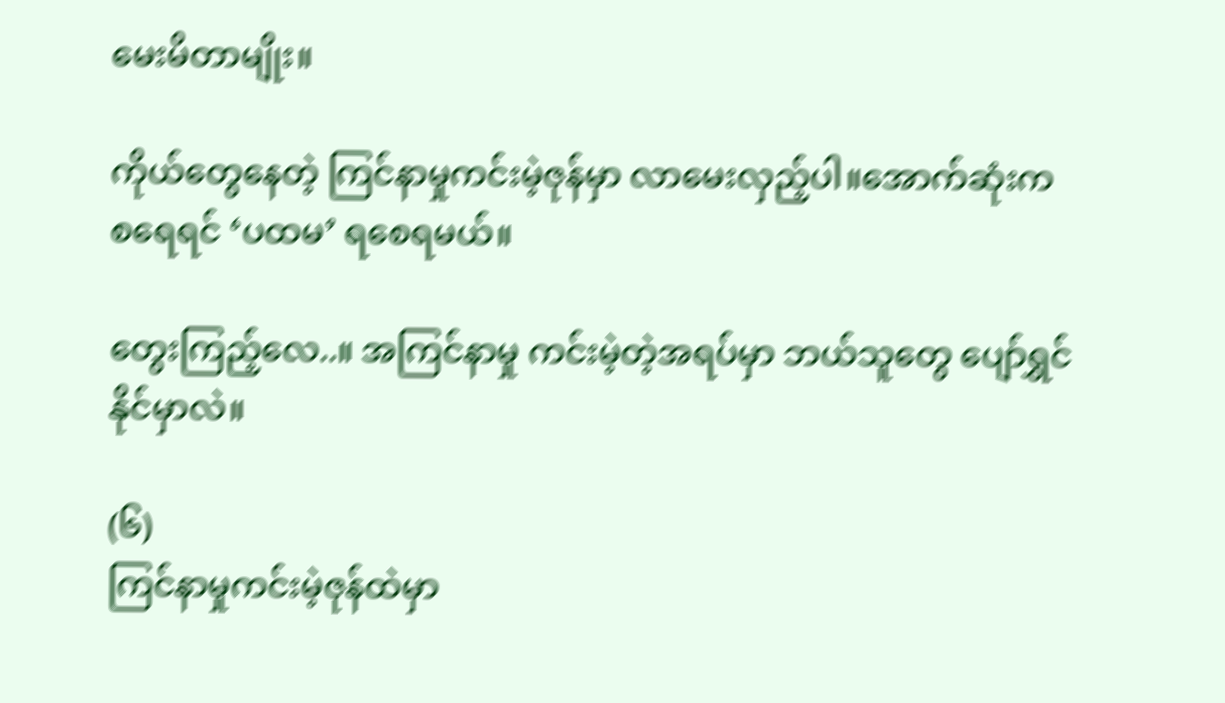မေးမိတာမျိုး။

ကိုယ်တွေနေတဲ့ ကြင်နာမှုကင်းမဲ့ဇုန်မှာ လာမေးလှည့်ပါ။အောက်ဆုံးက စရေရင် ‘ပထမ’ ရစေရမယ်။

တွေးကြည့်လေ..။ အကြင်နာမှု ကင်းမဲ့တဲ့အရပ်မှာ ဘယ်သူတွေ ပျော်ရွှင်နိုင်မှာလဲ။

(၆)
ကြင်နာမှုကင်းမဲ့ဇုန်ထဲမှာ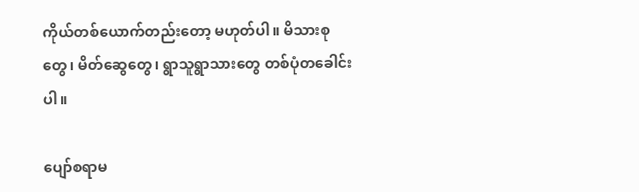ကိုယ်တစ်ယောက်တည်းတော့ မဟုတ်ပါ။ မိသားစုတွေ၊ မိတ်ဆွေတွေ၊ ရွာသူရွာသားတွေ တစ်ပုံတခေါင်းပါ။

ပျော်စရာမ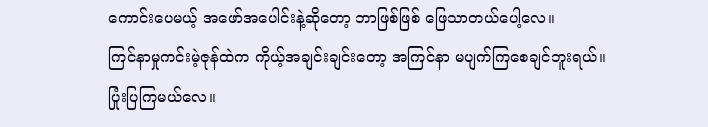ကောင်းပေမယ့် အဖော်အပေါင်းနဲ့ဆိုတော့ ဘာဖြစ်ဖြစ် ဖြေသာတယ်ပေါ့လေ။
ကြင်နာမှုကင်းမဲ့ဇုန်ထဲက ကိုယ့်အချင်းချင်းတော့ အကြင်နာ မပျက်ကြစေချင်ဘူးရယ်။
ပြုံးပြကြမယ်လေ။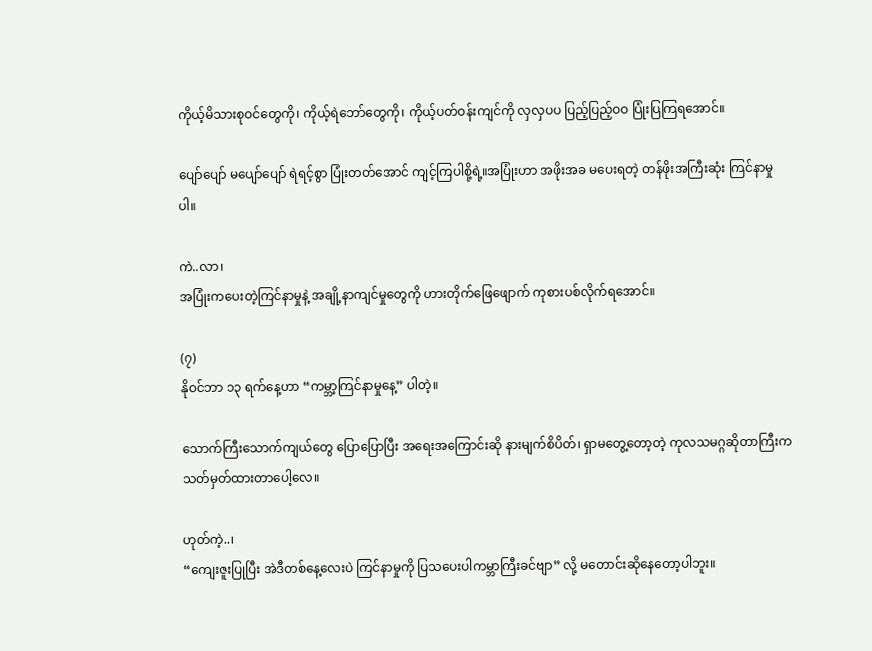ကိုယ့်မိသားစုဝင်တွေကို၊ ကိုယ့်ရဲဘော်တွေကို၊ ကိုယ့်ပတ်ဝန်းကျင်ကို လှလှပပ ပြည့်ပြည့်ဝဝ ပြုံးပြကြရအောင်။

ပျော်ပျော် မပျော်ပျော် ရဲရင့်စွာ ပြုံးတတ်အောင် ကျင့်ကြပါစို့ရဲ့။အပြုံးဟာ အဖိုးအခ မပေးရတဲ့ တန်ဖိုးအကြီးဆုံး ကြင်နာမှုပါ။

ကဲ..လာ၊
အပြုံးကပေးတဲ့ကြင်နာမှုနဲ့ အချို့နာကျင်မှုတွေကို ဟားတိုက်ဖြေဖျောက် ကုစားပစ်လိုက်ရအောင်။

(၇)
နိုဝင်ဘာ ၁၃ ရက်နေ့ဟာ “ကမ္ဘာ့ကြင်နာမှုနေ့” ပါတဲ့။

သောက်ကြီးသောက်ကျယ်တွေ ပြောပြောပြီး အရေးအကြောင်းဆို နားမျက်စိပိတ်၊ ရှာမတွေ့တော့တဲ့ ကုလသမဂ္ဂဆိုတာကြီးက သတ်မှတ်ထားတာပေါ့လေ။

ဟုတ်ကဲ့..၊
“ကျေးဇူးပြုပြီး အဲဒီတစ်နေ့လေးပဲ ကြင်နာမှုကို ပြသပေးပါကမ္ဘာကြီးခင်ဗျာ” လို့ မတောင်းဆိုနေတော့ပါဘူး။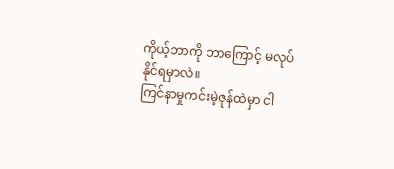ကိုယ့်ဘာကို ဘာကြောင့် မလုပ်နိုင်ရမှာလဲ။
ကြင်နာမှုကင်းမဲ့ဇုန်ထဲမှာ ငါ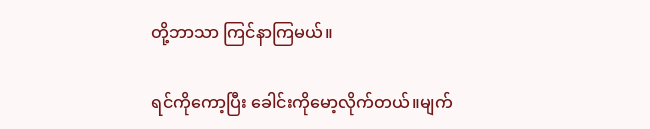တို့ဘာသာ ကြင်နာကြမယ်။

ရင်ကိုကော့ပြီး ခေါင်းကိုမော့လိုက်တယ်။မျက်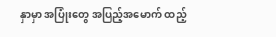နှာမှာ အပြုံးတွေ အပြည့်အမောက် ထည့်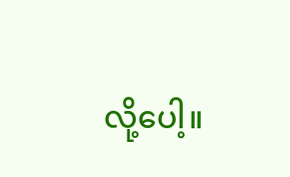လို့ပေါ့။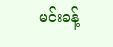မင်းခန့်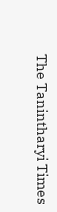The Tanintharyi Times